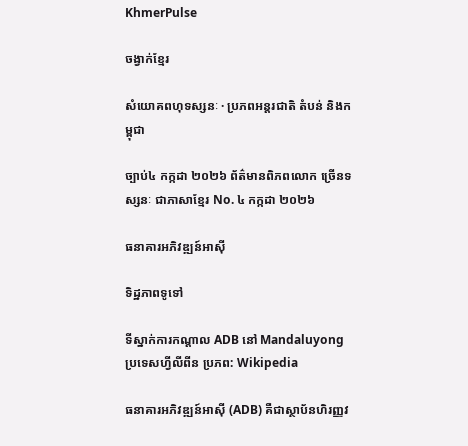KhmerPulse

ចង្វាក់ខ្មែរ

សំយោគពហុទស្សនៈ · ប្រភពអន្តរជាតិ តំបន់ និងកម្ពុជា

ច្បាប់៤ កក្កដា ២០២៦ ព័ត៌មានពិភពលោក ច្រើនទស្សនៈ ជាភាសាខ្មែរ No. ៤ កក្កដា ២០២៦

ធនាគារអភិវឌ្ឍន៍អាស៊ី

ទិដ្ឋភាពទូទៅ

ទីស្នាក់ការកណ្តាល ADB នៅ Mandaluyong ប្រទេសហ្វីលីពីន ប្រភព: Wikipedia

ធនាគារអភិវឌ្ឍន៍អាស៊ី (ADB) គឺជាស្ថាប័នហិរញ្ញវ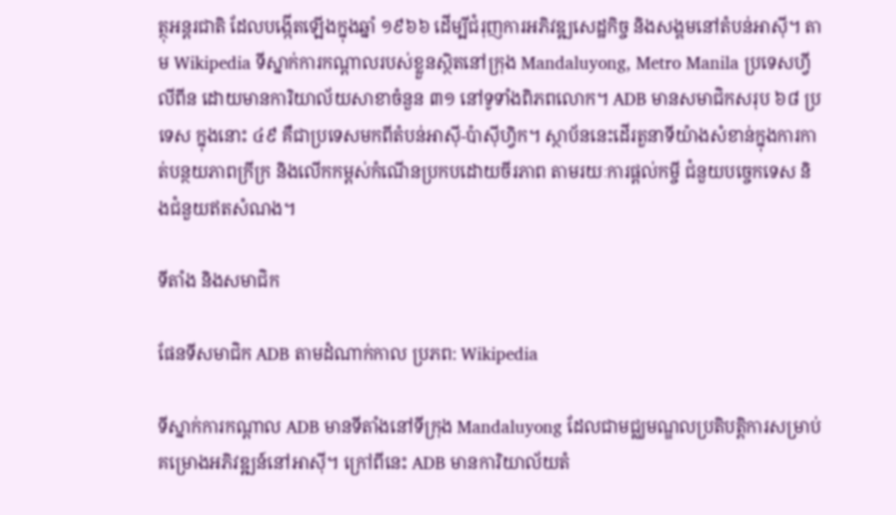ត្ថុអន្តរជាតិ ដែលបង្កើតឡើងក្នុងឆ្នាំ ១៩៦៦ ដើម្បីជំរុញការអភិវឌ្ឍសេដ្ឋកិច្ច និងសង្គមនៅតំបន់អាស៊ី។ តាម Wikipedia ទីស្នាក់ការកណ្តាលរបស់ខ្លួនស្ថិតនៅក្រុង Mandaluyong, Metro Manila ប្រទេសហ្វីលីពីន ដោយមានការិយាល័យសាខាចំនួន ៣១ នៅទូទាំងពិភពលោក។ ADB មានសមាជិកសរុប ៦៨ ប្រទេស ក្នុងនោះ ៤៩ គឺជាប្រទេសមកពីតំបន់អាស៊ី-ប៉ាស៊ីហ្វិក។ ស្ថាប័ននេះដើរតួនាទីយ៉ាងសំខាន់ក្នុងការកាត់បន្ថយភាពក្រីក្រ និងលើកកម្ពស់កំណើនប្រកបដោយចីរភាព តាមរយៈការផ្តល់កម្ចី ជំនួយបច្ចេកទេស និងជំនួយឥតសំណង។

ទីតាំង និងសមាជិក

ផែនទីសមាជិក ADB តាមដំណាក់កាល ប្រភព: Wikipedia

ទីស្នាក់ការកណ្តាល ADB មានទីតាំងនៅទីក្រុង Mandaluyong ដែលជាមជ្ឈមណ្ឌលប្រតិបត្តិការសម្រាប់គម្រោងអភិវឌ្ឍន៍នៅអាស៊ី។ ក្រៅពីនេះ ADB មានការិយាល័យតំ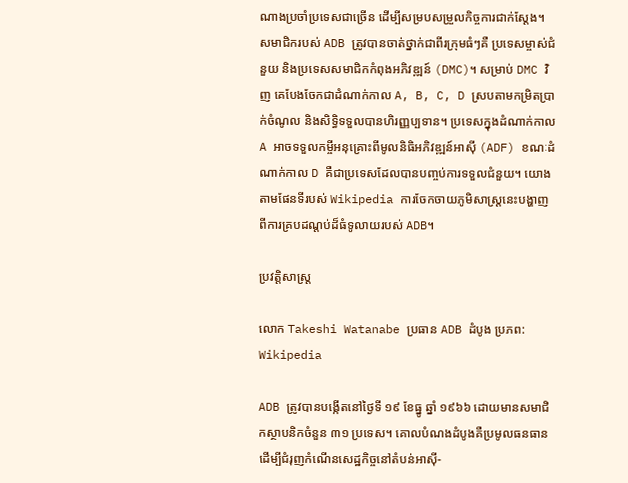ណាងប្រចាំប្រទេសជាច្រើន ដើម្បីសម្របសម្រួលកិច្ចការជាក់ស្តែង។ សមាជិករបស់ ADB ត្រូវបានចាត់ថ្នាក់ជាពីរក្រុមធំៗគឺ ប្រទេសម្ចាស់ជំនួយ និងប្រទេសសមាជិកកំពុងអភិវឌ្ឍន៍ (DMC)។ សម្រាប់ DMC វិញ គេបែងចែកជាដំណាក់កាល A, B, C, D ស្របតាមកម្រិតប្រាក់ចំណូល និងសិទ្ធិទទួលបានហិរញ្ញប្បទាន។ ប្រទេសក្នុងដំណាក់កាល A អាចទទួលកម្ចីអនុគ្រោះពីមូលនិធិអភិវឌ្ឍន៍អាស៊ី (ADF) ខណៈដំណាក់កាល D គឺជាប្រទេសដែលបានបញ្ចប់ការទទួលជំនួយ។ យោងតាមផែនទីរបស់ Wikipedia ការចែកចាយភូមិសាស្ត្រនេះបង្ហាញពីការគ្របដណ្តប់ដ៏ធំទូលាយរបស់ ADB។

ប្រវត្តិសាស្ត្រ

លោក Takeshi Watanabe ប្រធាន ADB ដំបូង ប្រភព: Wikipedia

ADB ត្រូវបានបង្កើតនៅថ្ងៃទី ១៩ ខែធ្នូ ឆ្នាំ ១៩៦៦ ដោយមានសមាជិកស្ថាបនិកចំនួន ៣១ ប្រទេស។ គោលបំណងដំបូងគឺប្រមូលធនធានដើម្បីជំរុញកំណើនសេដ្ឋកិច្ចនៅតំបន់អាស៊ី-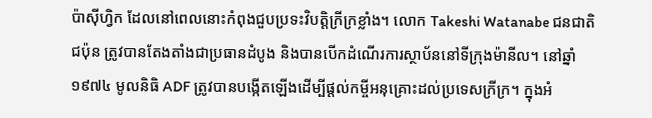ប៉ាស៊ីហ្វិក ដែលនៅពេលនោះកំពុងជួបប្រទះវិបត្តិក្រីក្រខ្លាំង។ លោក Takeshi Watanabe ជនជាតិជប៉ុន ត្រូវបានតែងតាំងជាប្រធានដំបូង និងបានបើកដំណើរការស្ថាប័ននៅទីក្រុងម៉ានីល។ នៅឆ្នាំ ១៩៧៤ មូលនិធិ ADF ត្រូវបានបង្កើតឡើងដើម្បីផ្តល់កម្ចីអនុគ្រោះដល់ប្រទេសក្រីក្រ។ ក្នុងអំ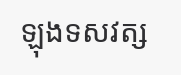ឡុងទសវត្ស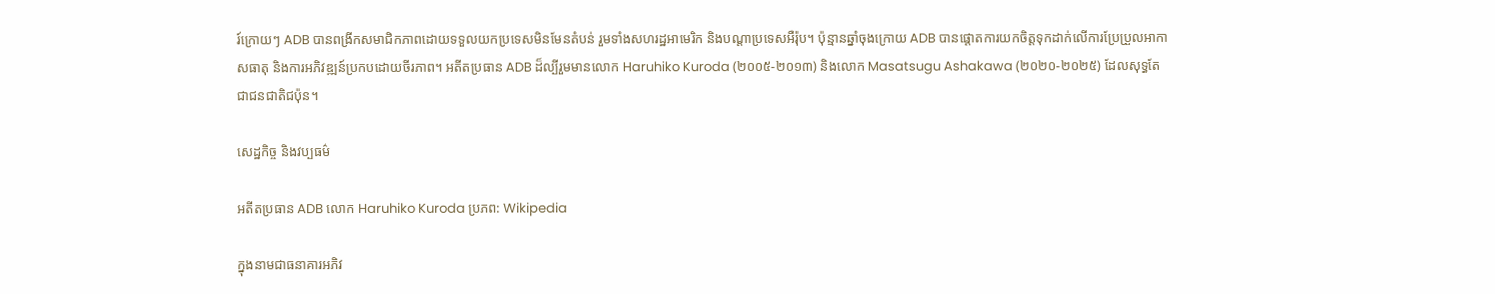រ៍ក្រោយៗ ADB បានពង្រីកសមាជិកភាពដោយទទួលយកប្រទេសមិនមែនតំបន់ រួមទាំងសហរដ្ឋអាមេរិក និងបណ្តាប្រទេសអឺរ៉ុប។ ប៉ុន្មានឆ្នាំចុងក្រោយ ADB បានផ្តោតការយកចិត្តទុកដាក់លើការប្រែប្រួលអាកាសធាតុ និងការអភិវឌ្ឍន៍ប្រកបដោយចីរភាព។ អតីតប្រធាន ADB ដ៏ល្បីរួមមានលោក Haruhiko Kuroda (២០០៥-២០១៣) និងលោក Masatsugu Ashakawa (២០២០-២០២៥) ដែលសុទ្ធតែជាជនជាតិជប៉ុន។

សេដ្ឋកិច្ច និងវប្បធម៌

អតីតប្រធាន ADB លោក Haruhiko Kuroda ប្រភព: Wikipedia

ក្នុងនាមជាធនាគារអភិវ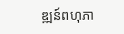ឌ្ឍន៍ពហុភា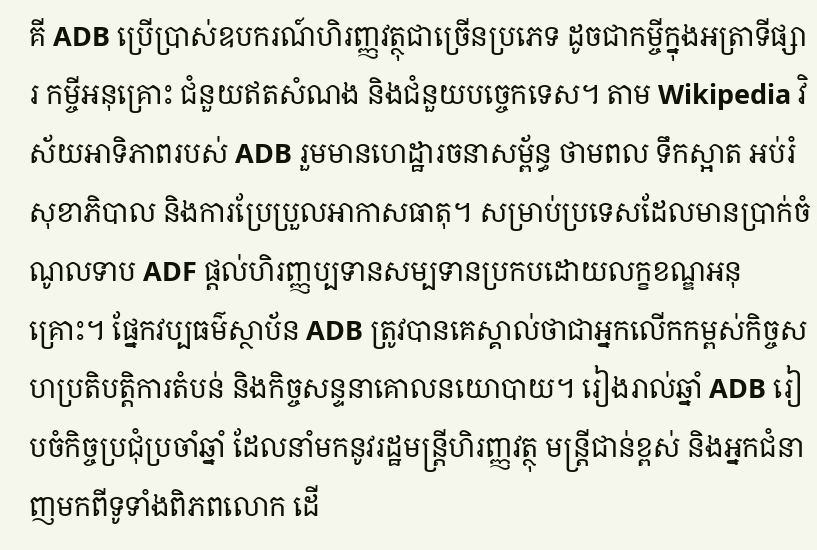គី ADB ប្រើប្រាស់ឧបករណ៍ហិរញ្ញវត្ថុជាច្រើនប្រភេទ ដូចជាកម្ចីក្នុងអត្រាទីផ្សារ កម្ចីអនុគ្រោះ ជំនួយឥតសំណង និងជំនួយបច្ចេកទេស។ តាម Wikipedia វិស័យអាទិភាពរបស់ ADB រួមមានហេដ្ឋារចនាសម្ព័ន្ធ ថាមពល ទឹកស្អាត អប់រំ សុខាភិបាល និងការប្រែប្រួលអាកាសធាតុ។ សម្រាប់ប្រទេសដែលមានប្រាក់ចំណូលទាប ADF ផ្តល់ហិរញ្ញប្បទានសម្បទានប្រកបដោយលក្ខខណ្ឌអនុគ្រោះ។ ផ្នែកវប្បធម៌ស្ថាប័ន ADB ត្រូវបានគេស្គាល់ថាជាអ្នកលើកកម្ពស់កិច្ចសហប្រតិបត្តិការតំបន់ និងកិច្ចសន្ទនាគោលនយោបាយ។ រៀងរាល់ឆ្នាំ ADB រៀបចំកិច្ចប្រជុំប្រចាំឆ្នាំ ដែលនាំមកនូវរដ្ឋមន្ត្រីហិរញ្ញវត្ថុ មន្ត្រីជាន់ខ្ពស់ និងអ្នកជំនាញមកពីទូទាំងពិភពលោក ដើ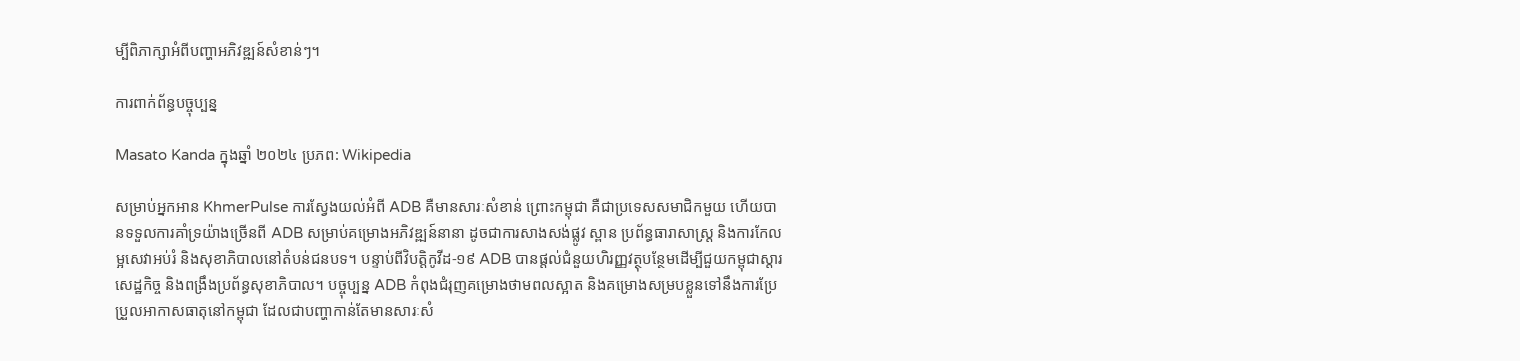ម្បីពិភាក្សាអំពីបញ្ហាអភិវឌ្ឍន៍សំខាន់ៗ។

ការពាក់ព័ន្ធបច្ចុប្បន្ន

Masato Kanda ក្នុងឆ្នាំ ២០២៤ ប្រភព: Wikipedia

សម្រាប់អ្នកអាន KhmerPulse ការស្វែងយល់អំពី ADB គឺមានសារៈសំខាន់ ព្រោះកម្ពុជា គឺជាប្រទេសសមាជិកមួយ ហើយបានទទួលការគាំទ្រយ៉ាងច្រើនពី ADB សម្រាប់គម្រោងអភិវឌ្ឍន៍នានា ដូចជាការសាងសង់ផ្លូវ ស្ពាន ប្រព័ន្ធធារាសាស្ត្រ និងការកែលម្អសេវាអប់រំ និងសុខាភិបាលនៅតំបន់ជនបទ។ បន្ទាប់ពីវិបត្តិកូវីដ-១៩ ADB បានផ្តល់ជំនួយហិរញ្ញវត្ថុបន្ថែមដើម្បីជួយកម្ពុជាស្តារសេដ្ឋកិច្ច និងពង្រឹងប្រព័ន្ធសុខាភិបាល។ បច្ចុប្បន្ន ADB កំពុងជំរុញគម្រោងថាមពលស្អាត និងគម្រោងសម្របខ្លួនទៅនឹងការប្រែប្រួលអាកាសធាតុនៅកម្ពុជា ដែលជាបញ្ហាកាន់តែមានសារៈសំ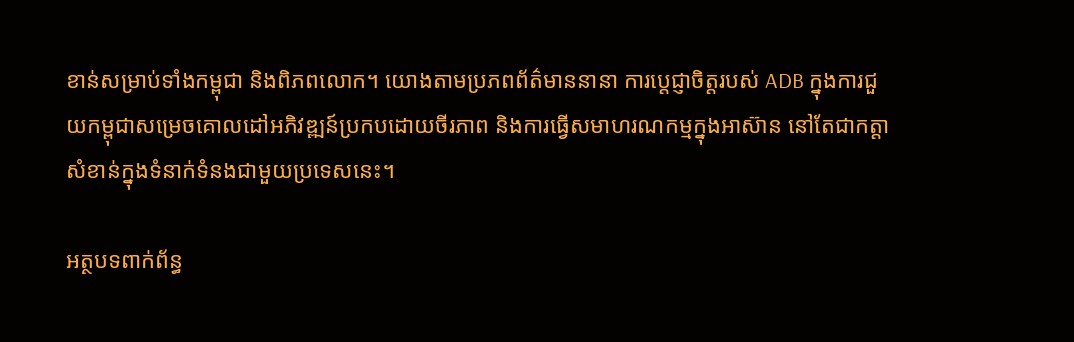ខាន់សម្រាប់ទាំងកម្ពុជា និងពិភពលោក។ យោងតាមប្រភពព័ត៌មាននានា ការប្តេជ្ញាចិត្តរបស់ ADB ក្នុងការជួយកម្ពុជាសម្រេចគោលដៅអភិវឌ្ឍន៍ប្រកបដោយចីរភាព និងការធ្វើសមាហរណកម្មក្នុងអាស៊ាន នៅតែជាកត្តាសំខាន់ក្នុងទំនាក់ទំនងជាមួយប្រទេសនេះ។

អត្ថបទពាក់ព័ន្ធ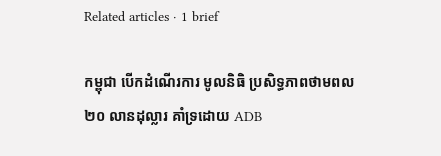Related articles · 1 brief

កម្ពុជា បើកដំណើរការ មូលនិធិ ប្រសិទ្ធភាពថាមពល ២០ លានដុល្លារ គាំទ្រដោយ ADB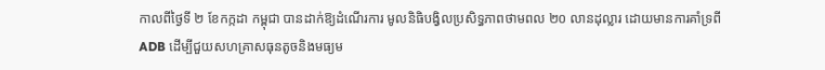កាលពីថ្ងៃទី ២ ខែកក្កដា កម្ពុជា បានដាក់ឱ្យដំណើរការ មូលនិធិបង្វិលប្រសិទ្ធភាពថាមពល ២០ លានដុល្លារ ដោយមានការគាំទ្រពី ADB ដើម្បីជួយសហគ្រាសធុនតូចនិងមធ្យម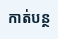កាត់បន្ថ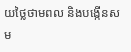យថ្លៃថាមពល និងបង្កើនសម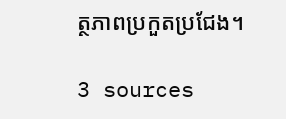ត្ថភាពប្រកួតប្រជែង។

3 sources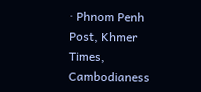· Phnom Penh Post, Khmer Times, Cambodianess